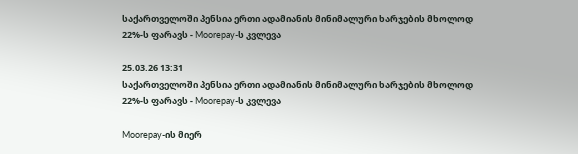საქართველოში პენსია ერთი ადამიანის მინიმალური ხარჯების მხოლოდ 22%-ს ფარავს - Moorepay-ს კვლევა

25.03.26 13:31
საქართველოში პენსია ერთი ადამიანის მინიმალური ხარჯების მხოლოდ 22%-ს ფარავს - Moorepay-ს კვლევა

Moorepay-ის მიერ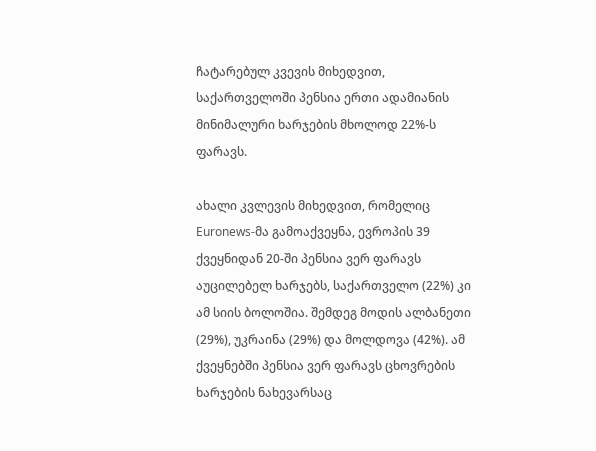ჩატარებულ კვევის მიხედვით, საქართველოში პენსია ერთი ადამიანის მინიმალური ხარჯების მხოლოდ 22%-ს ფარავს.

ახალი კვლევის მიხედვით, რომელიც Euronews-მა გამოაქვეყნა, ევროპის 39 ქვეყნიდან 20-ში პენსია ვერ ფარავს აუცილებელ ხარჯებს, საქართველო (22%) კი ამ სიის ბოლოშია. შემდეგ მოდის ალბანეთი (29%), უკრაინა (29%) და მოლდოვა (42%). ამ ქვეყნებში პენსია ვერ ფარავს ცხოვრების ხარჯების ნახევარსაც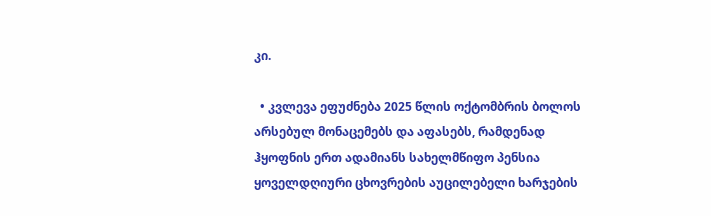კი.

  • კვლევა ეფუძნება 2025 წლის ოქტომბრის ბოლოს არსებულ მონაცემებს და აფასებს, რამდენად ჰყოფნის ერთ ადამიანს სახელმწიფო პენსია ყოველდღიური ცხოვრების აუცილებელი ხარჯების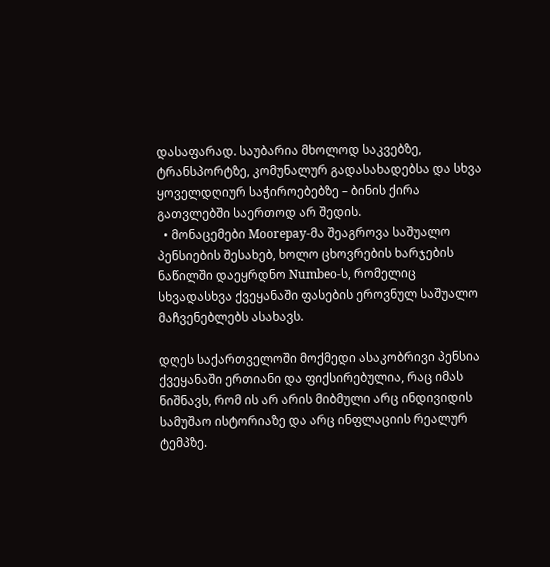დასაფარად. საუბარია მხოლოდ საკვებზე, ტრანსპორტზე, კომუნალურ გადასახადებსა და სხვა ყოველდღიურ საჭიროებებზე – ბინის ქირა გათვლებში საერთოდ არ შედის.
  • მონაცემები Moorepay-მა შეაგროვა საშუალო პენსიების შესახებ, ხოლო ცხოვრების ხარჯების ნაწილში დაეყრდნო Numbeo-ს, რომელიც სხვადასხვა ქვეყანაში ფასების ეროვნულ საშუალო მაჩვენებლებს ასახავს.

დღეს საქართველოში მოქმედი ასაკობრივი პენსია ქვეყანაში ერთიანი და ფიქსირებულია, რაც იმას ნიშნავს, რომ ის არ არის მიბმული არც ინდივიდის სამუშაო ისტორიაზე და არც ინფლაციის რეალურ ტემპზე.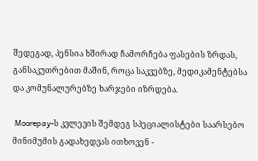შედეგად, პენსია ხშირად ჩამორჩება ფასების ზრდას, განსაკუთრებით მაშინ, როცა საკვებზე, მედიკამენტებსა და კომუნალურებზე ხარჯები იზრდება.

 Moorepay-ს კვლევის შემდეგ სპეციალისტები საარსებო მინიმუმის გადახედვას ითხოვენ -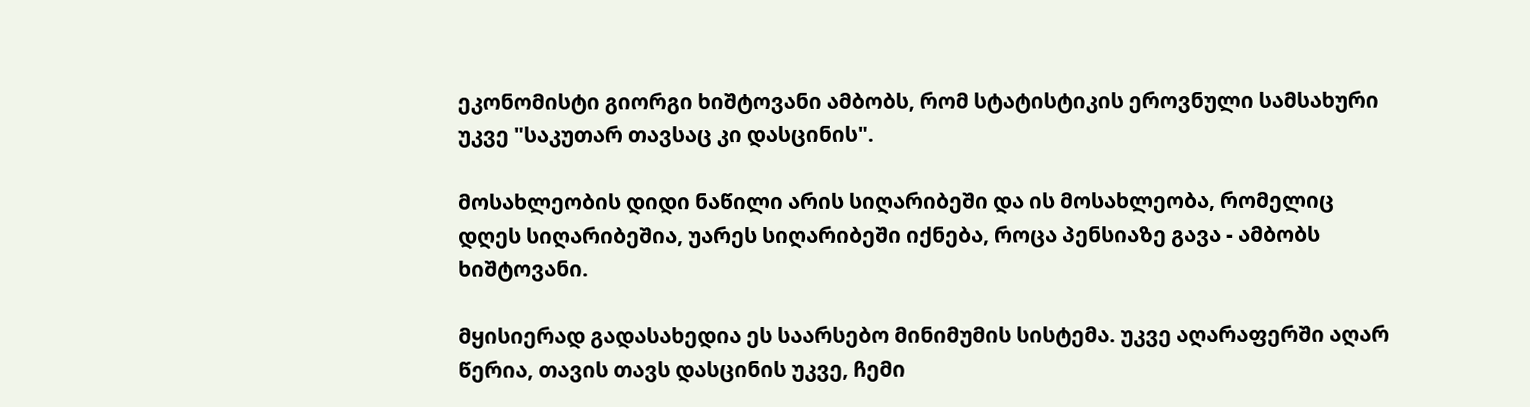ეკონომისტი გიორგი ხიშტოვანი ამბობს, რომ სტატისტიკის ეროვნული სამსახური უკვე "საკუთარ თავსაც კი დასცინის".

მოსახლეობის დიდი ნაწილი არის სიღარიბეში და ის მოსახლეობა, რომელიც დღეს სიღარიბეშია, უარეს სიღარიბეში იქნება, როცა პენსიაზე გავა - ამბობს ხიშტოვანი.

მყისიერად გადასახედია ეს საარსებო მინიმუმის სისტემა. უკვე აღარაფერში აღარ წერია, თავის თავს დასცინის უკვე, ჩემი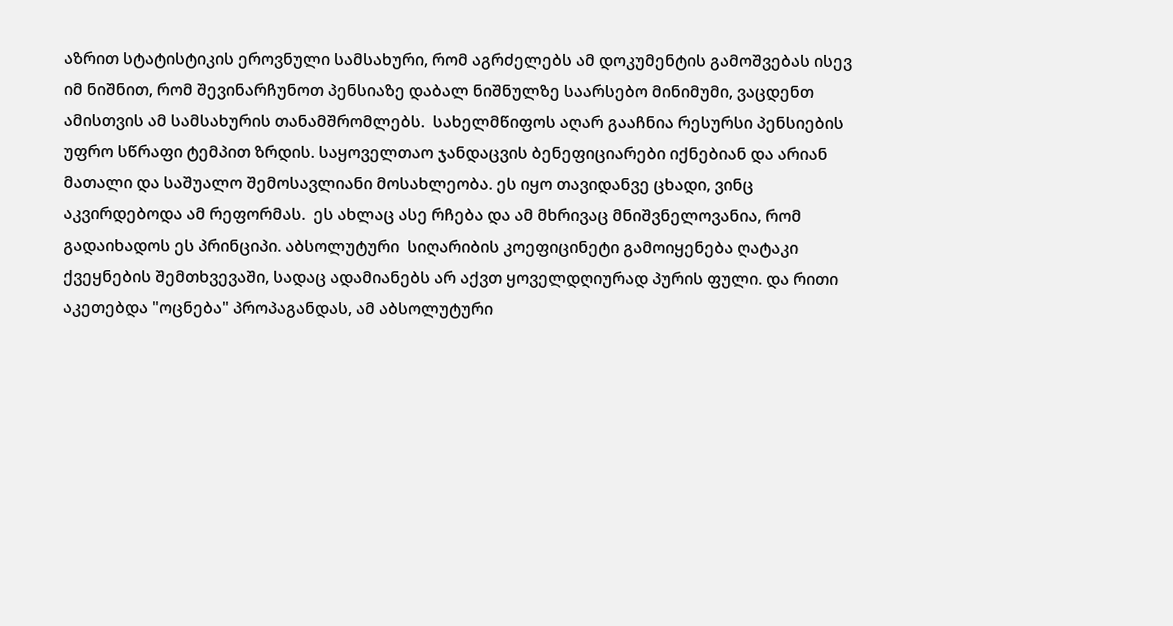აზრით სტატისტიკის ეროვნული სამსახური, რომ აგრძელებს ამ დოკუმენტის გამოშვებას ისევ იმ ნიშნით, რომ შევინარჩუნოთ პენსიაზე დაბალ ნიშნულზე საარსებო მინიმუმი, ვაცდენთ ამისთვის ამ სამსახურის თანამშრომლებს.  სახელმწიფოს აღარ გააჩნია რესურსი პენსიების უფრო სწრაფი ტემპით ზრდის. საყოველთაო ჯანდაცვის ბენეფიციარები იქნებიან და არიან მათალი და საშუალო შემოსავლიანი მოსახლეობა. ეს იყო თავიდანვე ცხადი, ვინც აკვირდებოდა ამ რეფორმას.  ეს ახლაც ასე რჩება და ამ მხრივაც მნიშვნელოვანია, რომ გადაიხადოს ეს პრინციპი. აბსოლუტური  სიღარიბის კოეფიცინეტი გამოიყენება ღატაკი ქვეყნების შემთხვევაში, სადაც ადამიანებს არ აქვთ ყოველდღიურად პურის ფული. და რითი აკეთებდა "ოცნება" პროპაგანდას, ამ აბსოლუტური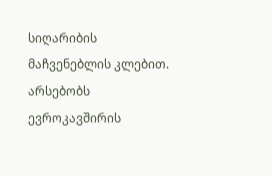სიღარიბის მაჩვენებლის კლებით. არსებობს ევროკავშირის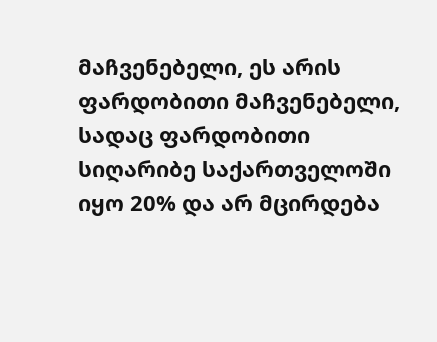მაჩვენებელი, ეს არის ფარდობითი მაჩვენებელი, სადაც ფარდობითი სიღარიბე საქართველოში იყო 20% და არ მცირდება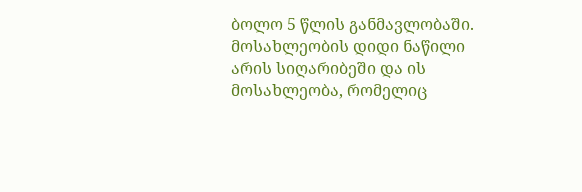ბოლო 5 წლის განმავლობაში. მოსახლეობის დიდი ნაწილი არის სიღარიბეში და ის მოსახლეობა, რომელიც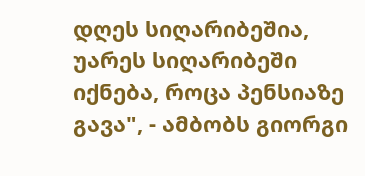დღეს სიღარიბეშია, უარეს სიღარიბეში იქნება, როცა პენსიაზე გავა", - ამბობს გიორგი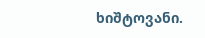ხიშტოვანი.